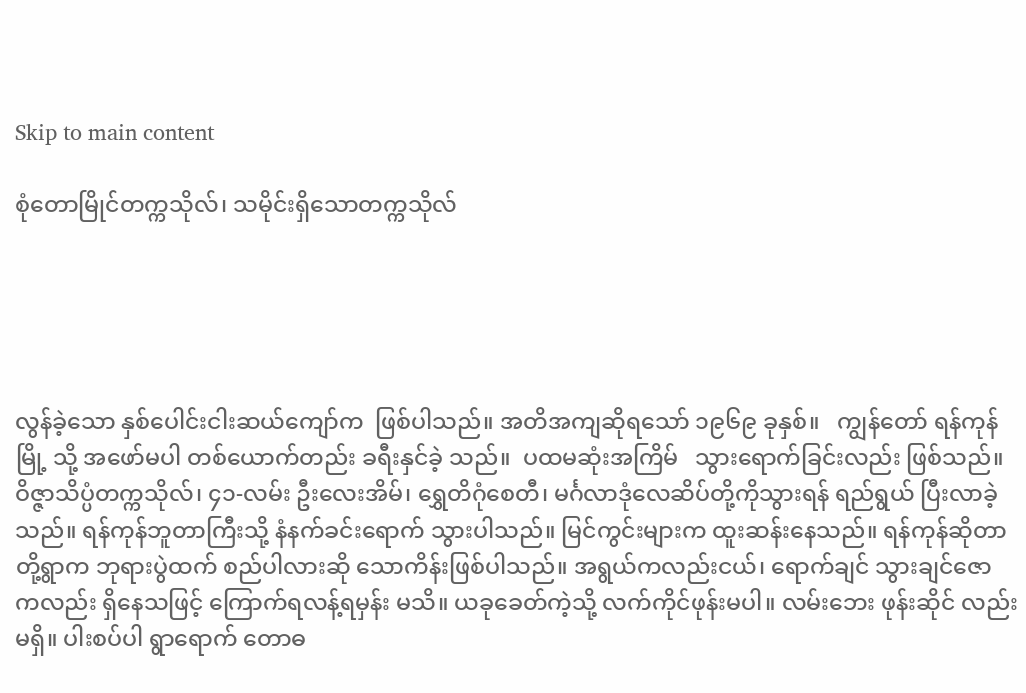Skip to main content

စုံတောမြိုင်တက္ကသိုလ်၊ သမိုင်းရှိသောတက္ကသိုလ်





လွန်ခဲ့သော နှစ်ပေါင်းငါးဆယ်ကျော်က  ဖြစ်ပါသည်။ အတိအကျဆိုရသော် ၁၉၆၉ ခုနှစ်။   ကျွန်တော် ရန်ကုန်မြို့ သို့ အဖော်မပါ တစ်ယောက်တည်း ခရီးနှင်ခဲ့ သည်။  ပထမဆုံးအကြိမ်   သွားရောက်ခြင်းလည်း ဖြစ်သည်။ ဝိဇ္ဇာသိပ္ပံတက္ကသိုလ်၊ ၄၁-လမ်း ဦးလေးအိမ်၊ ရွှေတိဂုံစေတီ၊ မင်္ဂလာဒုံလေဆိပ်တို့ကိုသွားရန် ရည်ရွယ် ပြီးလာခဲ့ သည်။ ရန်ကုန်ဘူတာကြီးသို့ နံနက်ခင်းရောက် သွားပါသည်။ မြင်ကွင်းများက ထူးဆန်းနေသည်။ ရန်ကုန်ဆိုတာ တို့ရွာက ဘုရားပွဲထက် စည်ပါလားဆို သောကိန်းဖြစ်ပါသည်။ အရွယ်ကလည်းငယ်၊ ရောက်ချင် သွားချင်ဇော ကလည်း ရှိနေသဖြင့် ကြောက်ရလန့်ရမှန်း မသိ။ ယခုခေတ်ကဲ့သို့ လက်ကိုင်ဖုန်းမပါ။ လမ်းဘေး ဖုန်းဆိုင် လည်းမရှိ။ ပါးစပ်ပါ ရွာရောက် တောဓ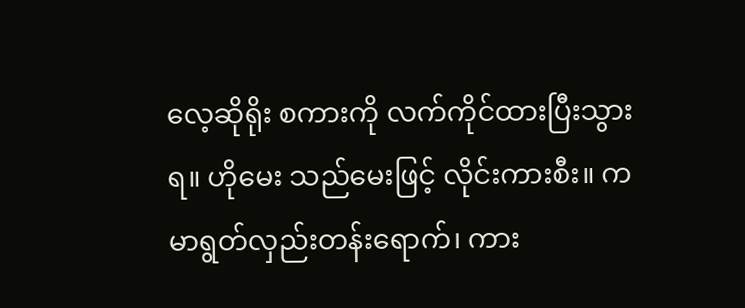လေ့ဆိုရိုး စကားကို လက်ကိုင်ထားပြီးသွားရ။ ဟိုမေး သည်မေးဖြင့် လိုင်းကားစီး။ ကမာရွတ်လှည်းတန်းရောက်၊ ကား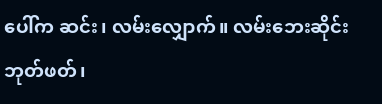ပေါ်က ဆင်း၊ လမ်းလျှောက်။ လမ်းဘေးဆိုင်းဘုတ်ဖတ်၊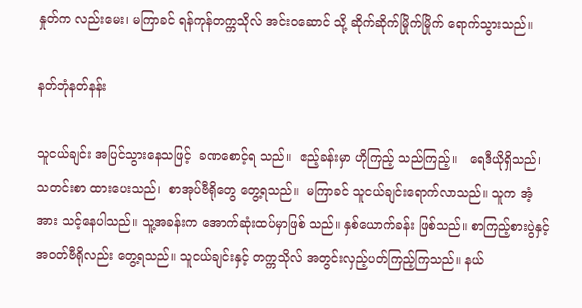နှုတ်က လည်းမေး၊ မကြာခင် ရန်ကုန်တက္ကသိုလ် အင်းဝဆောင် သို့ ဆိုက်ဆိုက်မြိုက်မြိုက် ရောက်သွားသည်။

နတ်ဘုံနတ်နန်း

သူငယ်ချင်း အပြင်သွားနေသဖြင့်  ခဏစောင့်ရ သည်။  ဧည့်ခန်းမှာ ဟိုကြည့် သည်ကြည့်။   ရေဒီယိုရှိသည်၊  သတင်းစာ ထားပေးသည်၊  စာအုပ်ဗီရိုတွေ တွေ့ရသည်။  မကြာခင် သူငယ်ချင်းရောက်လာသည်။ သူက အံ့အား သင့်နေပါသည်။ သူ့အခန်းက အောက်ဆုံးထပ်မှာဖြစ် သည်။ နှစ်ယောက်ခန်း ဖြစ်သည်။ စာကြည့်စားပွဲနှင့် အဝတ်ဗီရိုလည်း တွေ့ရသည်။ သူငယ်ချင်းနှင့် တက္ကသိုလ် အတွင်းလှည့်ပတ်ကြည့်ကြသည်။ နယ်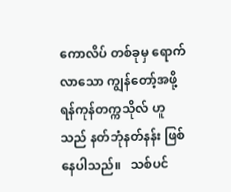ကောလိပ် တစ်ခုမှ ရောက်လာသော ကျွန်တော့်အဖို့ ရန်ကုန်တက္ကသိုလ် ဟူသည် နတ်ဘုံနတ်နန်း ဖြစ်နေပါသည်။   သစ်ပင်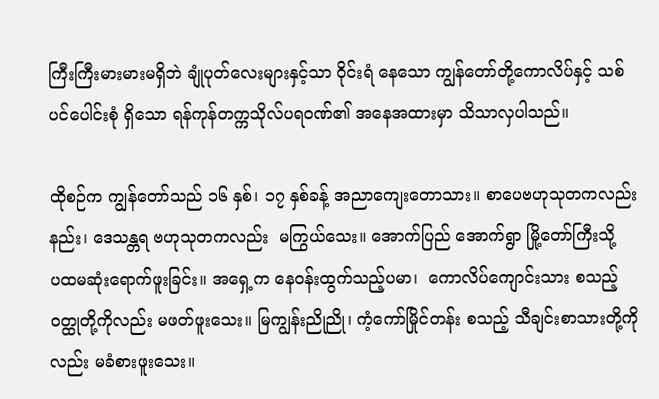ကြီးကြီးမားမားမရှိဘဲ ချုံပုတ်လေးများနှင့်သာ ဝိုင်းရံ နေသော ကျွန်တော်တို့ကောလိပ်နှင့် သစ်ပင်ပေါင်းစုံ ရှိသော ရန်ကုန်တက္ကသိုလ်ပရဝဏ်၏ အနေအထားမှာ သိသာလှပါသည်။

ထိုစဉ်က ကျွန်တော်သည် ၁၆ နှစ်၊ ၁၇ နှစ်ခန့် အညာကျေးတောသား။ စာပေဗဟုသုတကလည်းနည်း၊ ဒေသန္တရ ဗဟုသုတကလည်း  မကြွယ်သေး။ အောက်ပြည် အောက်ရွာ မြို့တော်ကြီးသို့    ပထမဆုံးရောက်ဖူးခြင်း။ အရှေ့က နေဝန်းထွက်သည့်ပမာ၊  ကောလိပ်ကျောင်းသား စသည့် ဝတ္ထုတို့ကိုလည်း မဖတ်ဖူးသေး။ မြကျွန်းညိုညို၊ ကံ့ကော်မြိုင်တန်း စသည့် သီချင်းစာသားတို့ကိုလည်း မခံစားဖူးသေး။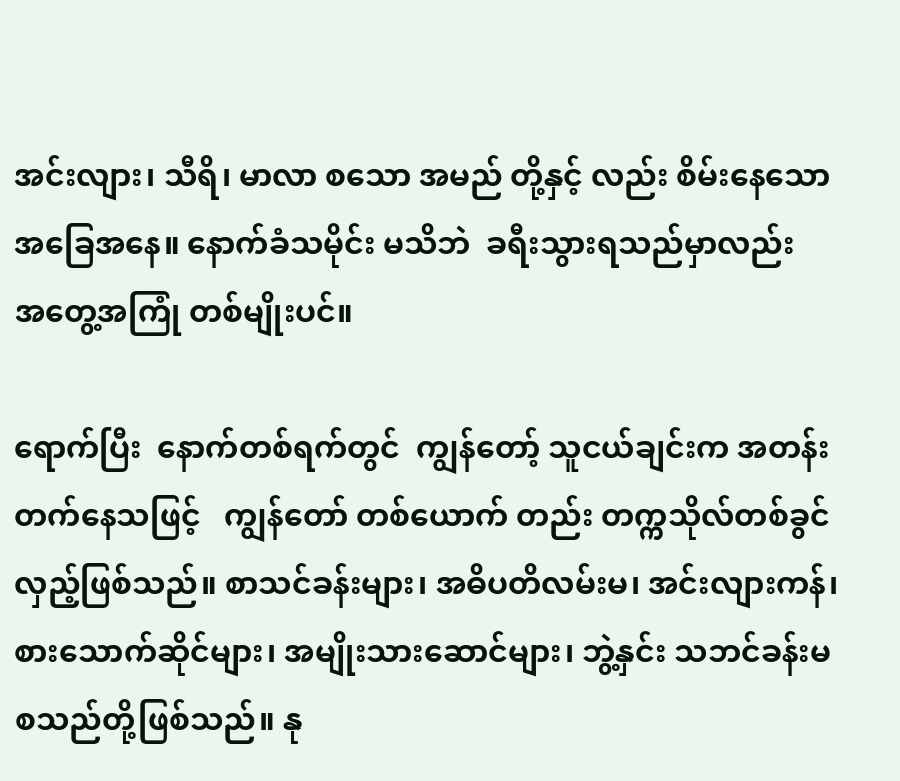အင်းလျား၊ သီရိ၊ မာလာ စသော အမည် တို့နှင့် လည်း စိမ်းနေသော အခြေအနေ။ နောက်ခံသမိုင်း မသိဘဲ  ခရီးသွားရသည်မှာလည်း    အတွေ့အကြုံ တစ်မျိုးပင်။

ရောက်ပြီး  နောက်တစ်ရက်တွင်  ကျွန်တော့် သူငယ်ချင်းက အတန်းတက်နေသဖြင့်   ကျွန်တော် တစ်ယောက် တည်း တက္ကသိုလ်တစ်ခွင် လှည့်ဖြစ်သည်။ စာသင်ခန်းများ၊ အဓိပတိလမ်းမ၊ အင်းလျားကန်၊ စားသောက်ဆိုင်များ၊ အမျိုးသားဆောင်များ၊ ဘွဲ့နှင်း သဘင်ခန်းမစသည်တို့ဖြစ်သည်။ နု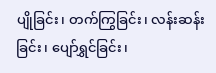ပျိုခြင်း၊ တက်ကြွခြင်း၊ လန်းဆန်းခြင်း၊ ပျော်ရွှင်ခြင်း၊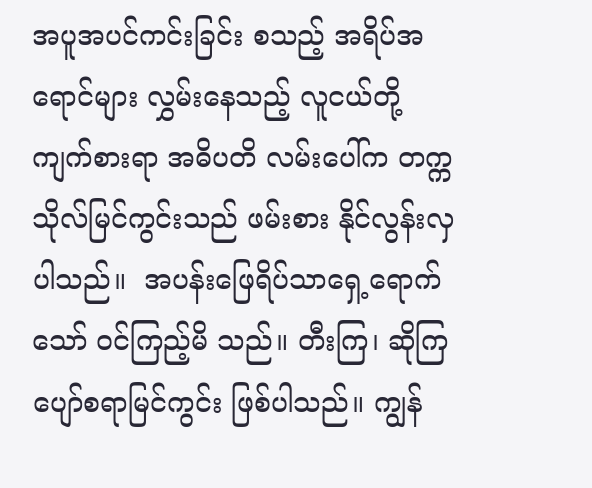အပူအပင်ကင်းခြင်း စသည့် အရိပ်အရောင်များ လွှမ်းနေသည့် လူငယ်တို့ ကျက်စားရာ အဓိပတိ လမ်းပေါ်က တက္ကသိုလ်မြင်ကွင်းသည် ဖမ်းစား နိုင်လွန်းလှပါသည်။  အပန်းဖြေရိပ်သာရှေ့ရောက်သော် ဝင်ကြည့်မိ သည်။ တီးကြ၊ ဆိုကြ  ပျော်စရာမြင်ကွင်း ဖြစ်ပါသည်။ ကျွန်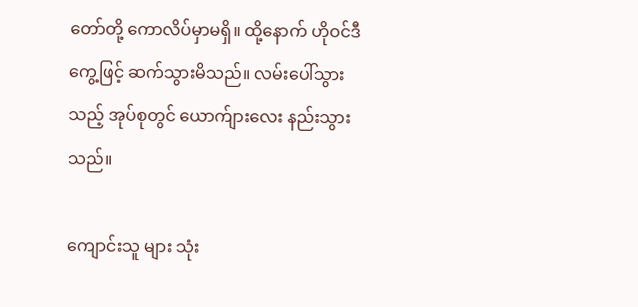တော်တို့ ကောလိပ်မှာမရှိ။ ထို့နောက် ဟိုဝင်ဒီကွေ့ဖြင့် ဆက်သွားမိသည်။ လမ်းပေါ်သွားသည့် အုပ်စုတွင် ယောက်ျားလေး နည်းသွားသည်။

ကျောင်းသူ များ သုံး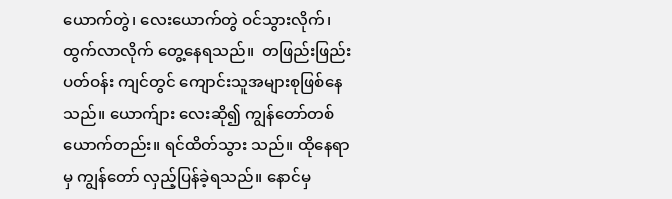ယောက်တွဲ၊ လေးယောက်တွဲ ဝင်သွားလိုက်၊  ထွက်လာလိုက် တွေ့နေရသည်။  တဖြည်းဖြည်း ပတ်ဝန်း ကျင်တွင် ကျောင်းသူအများစုဖြစ်နေသည်။ ယောက်ျား လေးဆို၍ ကျွန်တော်တစ်ယောက်တည်း။ ရင်ထိတ်သွား သည်။ ထိုနေရာမှ ကျွန်တော် လှည့်ပြန်ခဲ့ရသည်။ နောင်မှ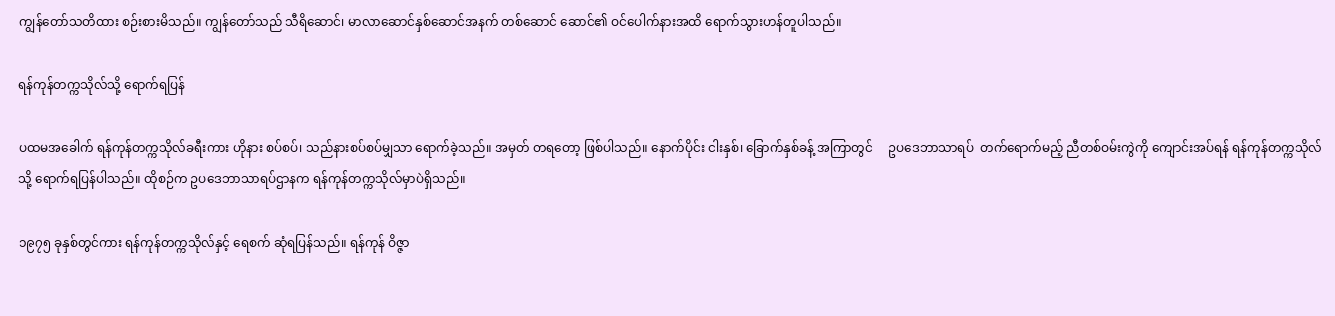ကျွန်တော်သတိထား စဉ်းစားမိသည်။ ကျွန်တော်သည် သီရိဆောင်၊ မာလာဆောင်နှစ်ဆောင်အနက် တစ်ဆောင် ဆောင်၏ ဝင်ပေါက်နားအထိ ရောက်သွားဟန်တူပါသည်။

ရန်ကုန်တက္ကသိုလ်သို့ ရောက်ရပြန်

ပထမအခေါက် ရန်ကုန်တက္ကသိုလ်ခရီးကား ဟိုနား စပ်စပ်၊ သည်နားစပ်စပ်မျှသာ ရောက်ခဲ့သည်။ အမှတ် တရတော့ ဖြစ်ပါသည်။ နောက်ပိုင်း ငါးနှစ်၊ ခြောက်နှစ်ခန့် အကြာတွင်     ဥပဒေဘာသာရပ်  တက်ရောက်မည့် ညီတစ်ဝမ်းကွဲကို ကျောင်းအပ်ရန် ရန်ကုန်တက္ကသိုလ်သို့ ရောက်ရပြန်ပါသည်။ ထိုစဉ်က ဥပဒေဘာသာရပ်ဌာနက ရန်ကုန်တက္ကသိုလ်မှာပဲရှိသည်။

၁၉၇၅ ခုနှစ်တွင်ကား ရန်ကုန်တက္ကသိုလ်နှင့် ရေစက် ဆုံရပြန်သည်။ ရန်ကုန် ဝိဇ္ဇာ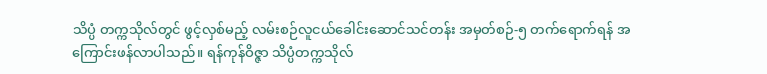သိပ္ပံ တက္ကသိုလ်တွင် ဖွင့်လှစ်မည့် လမ်းစဉ်လူငယ်ခေါင်းဆောင်သင်တန်း အမှတ်စဉ်-၅ တက်ရောက်ရန် အကြောင်းဖန်လာပါသည်။ ရန်ကုန်ဝိဇ္ဇာ သိပ္ပံတက္ကသိုလ်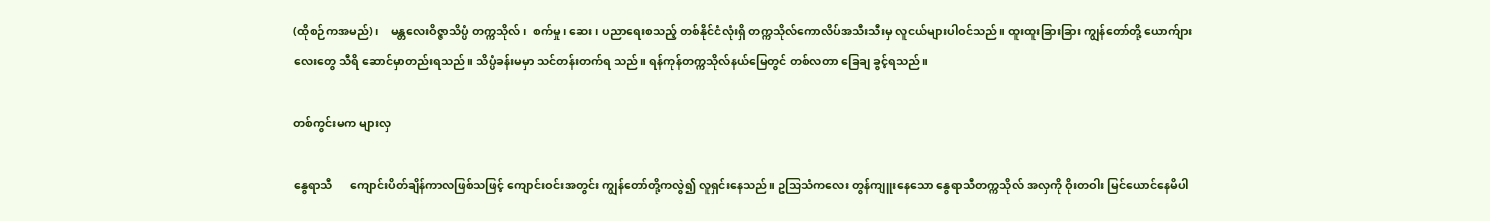(ထိုစဉ်ကအမည်)၊    မန္တလေးဝိဇ္ဇာသိပ္ပံ တက္ကသိုလ်၊  စက်မှု၊ ဆေး၊ ပညာရေးစသည့် တစ်နိုင်ငံလုံးရှိ တက္ကသိုလ်ကောလိပ်အသီးသီးမှ လူငယ်များပါဝင်သည်။ ထူးထူးခြားခြား ကျွန်တော်တို့ ယောက်ျား လေးတွေ သီရိ ဆောင်မှာတည်းရသည်။ သိပ္ပံခန်းမမှာ သင်တန်းတက်ရ သည်။ ရန်ကုန်တက္ကသိုလ်နယ်မြေတွင် တစ်လတာ ခြေချ ခွင့်ရသည်။

တစ်ကွင်းမက များလှ

နွေရာသီ      ကျောင်းပိတ်ချိန်ကာလဖြစ်သဖြင့် ကျောင်းဝင်းအတွင်း ကျွန်တော်တို့ကလွဲ၍ လူရှင်းနေသည်။ ဥသြသံကလေး တွန်ကျူးနေသော နွေရာသီတက္ကသိုလ် အလှကို ဝိုးတဝါး မြင်ယောင်နေမိပါ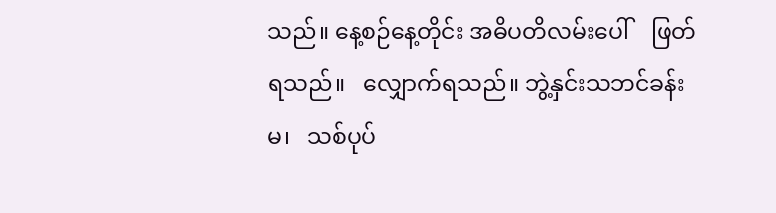သည်။ နေ့စဉ်နေ့တိုင်း အဓိပတိလမ်းပေါ်    ဖြတ်ရသည်။   လျှောက်ရသည်။ ဘွဲ့နှင်းသဘင်ခန်းမ၊   သစ်ပုပ်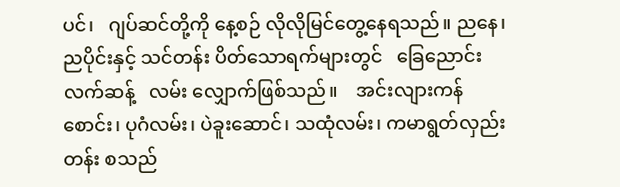ပင်၊   ဂျပ်ဆင်တို့ကို နေ့စဉ် လိုလိုမြင်တွေ့နေရသည်။ ညနေ၊ ညပိုင်းနှင့် သင်တန်း ပိတ်သောရက်များတွင်   ခြေညောင်းလက်ဆန့်   လမ်း လျှောက်ဖြစ်သည်။    အင်းလျားကန်စောင်း၊ ပုဂံလမ်း၊ ပဲခူးဆောင်၊ သထုံလမ်း၊ ကမာရွတ်လှည်းတန်း စသည်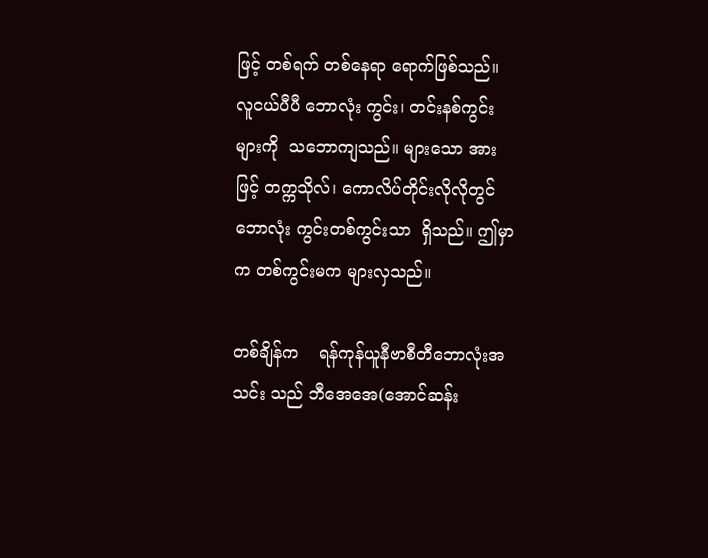ဖြင့် တစ်ရက် တစ်နေရာ ရောက်ဖြစ်သည်။ လူငယ်ပီပီ ဘောလုံး ကွင်း၊ တင်းနစ်ကွင်းများကို  သဘောကျသည်။ များသော အားဖြင့် တက္ကသိုလ်၊ ကောလိပ်တိုင်းလိုလိုတွင် ဘောလုံး ကွင်းတစ်ကွင်းသာ  ရှိသည်။ ဤမှာက တစ်ကွင်းမက များလှသည်။

တစ်ချိန်က    ရန်ကုန်ယူနီဗာစီတီဘောလုံးအသင်း သည် ဘီအေအေ(အောင်ဆန်း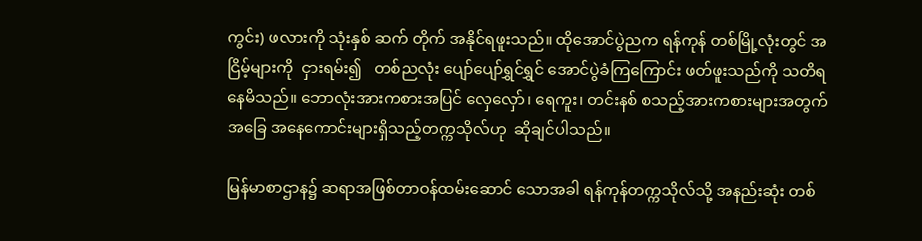ကွင်း) ဖလားကို သုံးနှစ် ဆက် တိုက် အနိုင်ရဖူးသည်။ ထိုအောင်ပွဲညက ရန်ကုန် တစ်မြို့လုံးတွင် အငြိမ့်များကို  ငှားရမ်း၍   တစ်ညလုံး ပျော်ပျော်ရွှင်ရွှင် အောင်ပွဲခံကြကြောင်း ဖတ်ဖူးသည်ကို သတိရနေမိသည်။ ဘောလုံးအားကစားအပြင် လှေလှော်၊ ရေကူး၊ တင်းနစ် စသည့်အားကစားများအတွက် အခြေ အနေကောင်းများရှိသည့်တက္ကသိုလ်ဟု  ဆိုချင်ပါသည်။

မြန်မာစာဌာန၌ ဆရာအဖြစ်တာဝန်ထမ်းဆောင် သောအခါ ရန်ကုန်တက္ကသိုလ်သို့ အနည်းဆုံး တစ်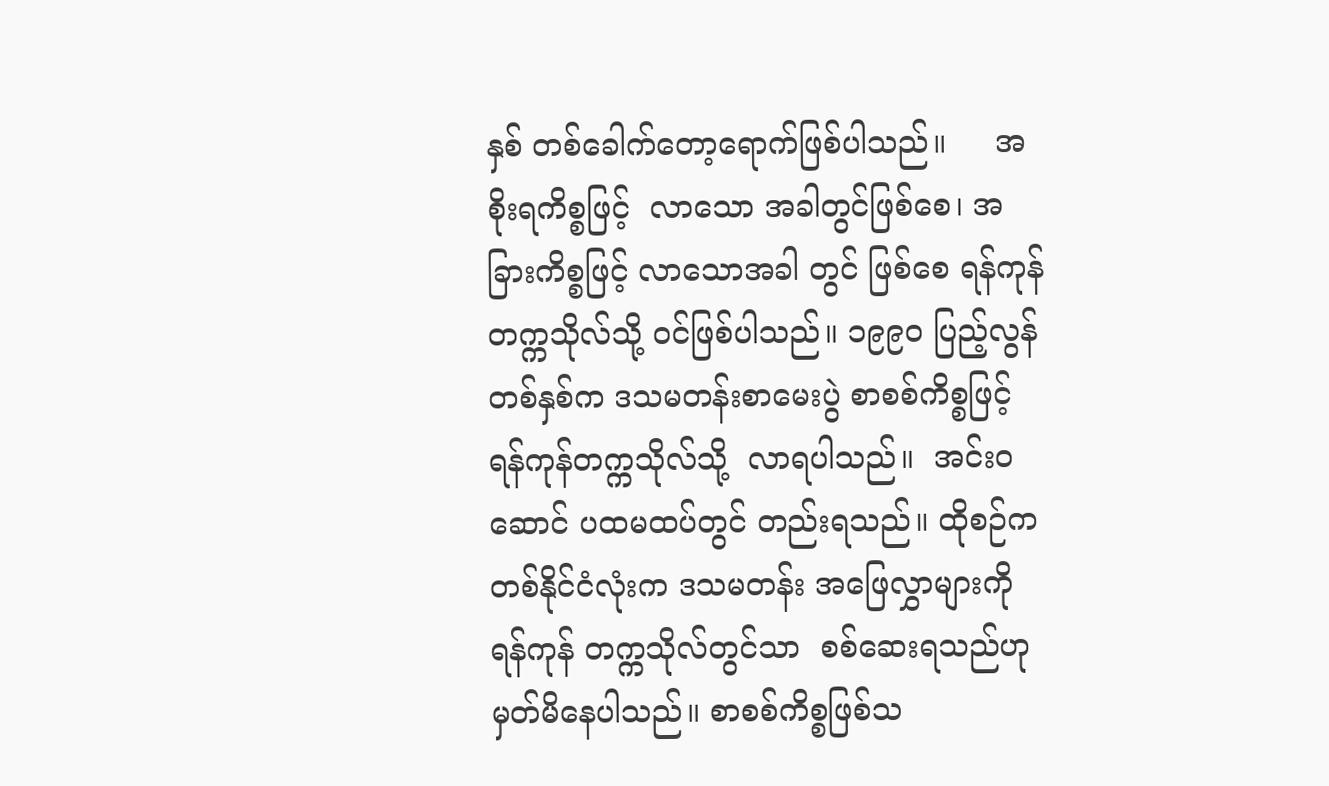နှစ် တစ်ခေါက်တော့ရောက်ဖြစ်ပါသည်။     အစိုးရကိစ္စဖြင့်  လာသော အခါတွင်ဖြစ်စေ၊ အခြားကိစ္စဖြင့် လာသောအခါ တွင် ဖြစ်စေ ရန်ကုန်တက္ကသိုလ်သို့ ဝင်ဖြစ်ပါသည်။ ၁၉၉၀ ပြည့်လွန်တစ်နှစ်က ဒသမတန်းစာမေးပွဲ စာစစ်ကိစ္စဖြင့် ရန်ကုန်တက္ကသိုလ်သို့  လာရပါသည်။  အင်းဝဆောင် ပထမထပ်တွင် တည်းရသည်။ ထိုစဉ်က တစ်နိုင်ငံလုံးက ဒသမတန်း အဖြေလွှာများကို ရန်ကုန် တက္ကသိုလ်တွင်သာ  စစ်ဆေးရသည်ဟု မှတ်မိနေပါသည်။ စာစစ်ကိစ္စဖြစ်သ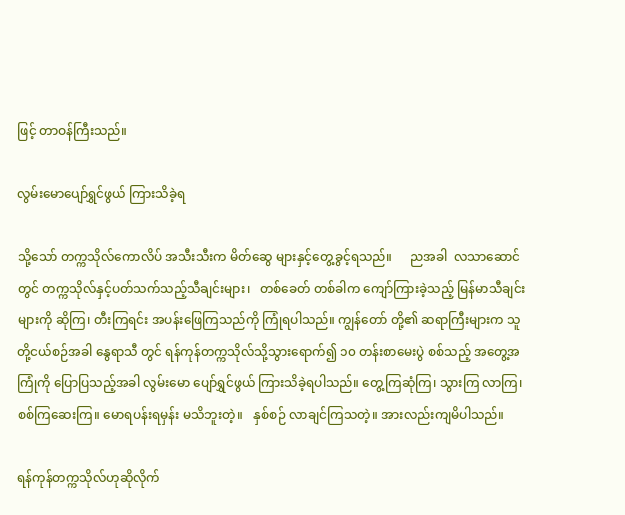ဖြင့် တာဝန်ကြီးသည်။

လွမ်းမောပျော်ရွှင်ဖွယ် ကြားသိခဲ့ရ

သို့သော် တက္ကသိုလ်ကောလိပ် အသီးသီးက မိတ်ဆွေ များနှင့်တွေ့ခွင့်ရသည်။      ညအခါ  လသာဆောင်တွင် တက္ကသိုလ်နှင့်ပတ်သက်သည့်သီချင်းများ၊   တစ်ခေတ် တစ်ခါက ကျော်ကြားခဲ့သည့် မြန်မာသီချင်းများကို ဆိုကြ၊ တီးကြရင်း အပန်းဖြေကြသည်ကို ကြုံရပါသည်။ ကျွန်တော် တို့၏ ဆရာကြီးများက သူတို့ငယ်စဉ်အခါ နွေရာသီ တွင် ရန်ကုန်တက္ကသိုလ်သို့သွားရောက်၍ ၁၀ တန်းစာမေးပွဲ စစ်သည့် အတွေ့အကြုံကို ပြောပြသည့်အခါ လွမ်းမော ပျော်ရွှင်ဖွယ် ကြားသိခဲ့ရပါသည်။ တွေ့ကြဆုံကြ၊ သွားကြ လာကြ၊ စစ်ကြဆေးကြ။ မောရပန်းရမှန်း မသိဘူးတဲ့။   နှစ်စဉ် လာချင်ကြသတဲ့။ အားလည်းကျမိပါသည်။

ရန်ကုန်တက္ကသိုလ်ဟုဆိုလိုက်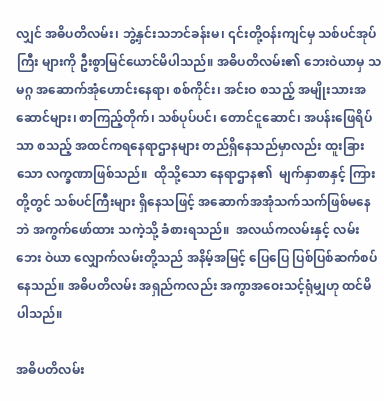လျှင် အဓိပတိလမ်း၊ ဘွဲ့နှင်းသဘင်ခန်းမ၊ ၎င်းတို့ဝန်းကျင်မှ သစ်ပင်အုပ်ကြီး များကို ဦးစွာမြင်ယောင်မိပါသည်။ အဓိပတိလမ်း၏ ဘေးဝဲယာမှ သမဂ္ဂ အဆောက်အုံဟောင်းနေရာ၊ စစ်ကိုင်း၊ အင်းဝ စသည့် အမျိုးသားအဆောင်များ၊ စာကြည့်တိုက်၊ သစ်ပုပ်ပင်၊ တောင်ငူဆောင်၊ အပန်းဖြေရိပ်သာ စသည့် အထင်ကရနေရာဌာနများ တည်ရှိနေသည်မှာလည်း ထူးခြား သော လက္ခဏာဖြစ်သည်။  ထိုသို့သော နေရာဌာန၏  မျက်နှာစာနှင့် ကြားတို့တွင် သစ်ပင်ကြီးများ ရှိနေသဖြင့် အဆောက်အအုံသက်သက်ဖြစ်မနေဘဲ အကွက်ဖော်ထား သကဲ့သို့ ခံစားရသည်။  အလယ်ကလမ်းနှင့် လမ်းဘေး ဝဲယာ လျှောက်လမ်းတို့သည် အနိမ့်အမြင့် ပြေပြေ ပြစ်ပြစ်ဆက်စပ်နေသည်။ အဓိပတိလမ်း အရှည်ကလည်း အကွာအဝေးသင့်ရုံမျှဟု ထင်မိပါသည်။

အဓိပတိလမ်း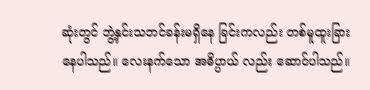ဆုံးတွင် ဘွဲ့နှင်းသဘင်ခန်းမရှိနေ ခြင်းကလည်း တစ်မူထူးခြားနေပါသည်။ လေးနက်သော အဓိပ္ပာယ် လည်း ဆောင်ပါသည်။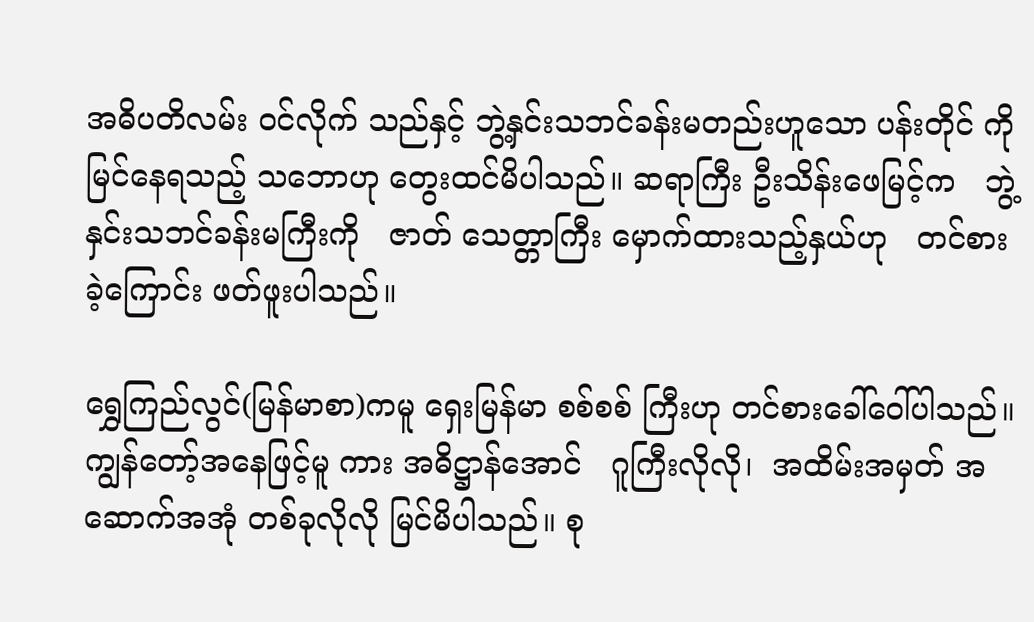အဓိပတိလမ်း ဝင်လိုက် သည်နှင့် ဘွဲ့နှင်းသဘင်ခန်းမတည်းဟူသော ပန်းတိုင် ကို မြင်နေရသည့် သဘောဟု တွေးထင်မိပါသည်။ ဆရာကြီး ဦးသိန်းဖေမြင့်က   ဘွဲ့နှင်းသဘင်ခန်းမကြီးကို   ဇာတ် သေတ္တာကြီး မှောက်ထားသည့်နှယ်ဟု   တင်စားခဲ့ကြောင်း ဖတ်ဖူးပါသည်။

ရွှေကြည်လွင်(မြန်မာစာ)ကမူ ရှေးမြန်မာ စစ်စစ် ကြီးဟု တင်စားခေါ်ဝေါ်ပါသည်။ ကျွန်တော့်အနေဖြင့်မူ ကား အဓိဋ္ဌာန်အောင်   ဂူကြီးလိုလို၊  အထိမ်းအမှတ် အဆောက်အအုံ တစ်ခုလိုလို မြင်မိပါသည်။ စု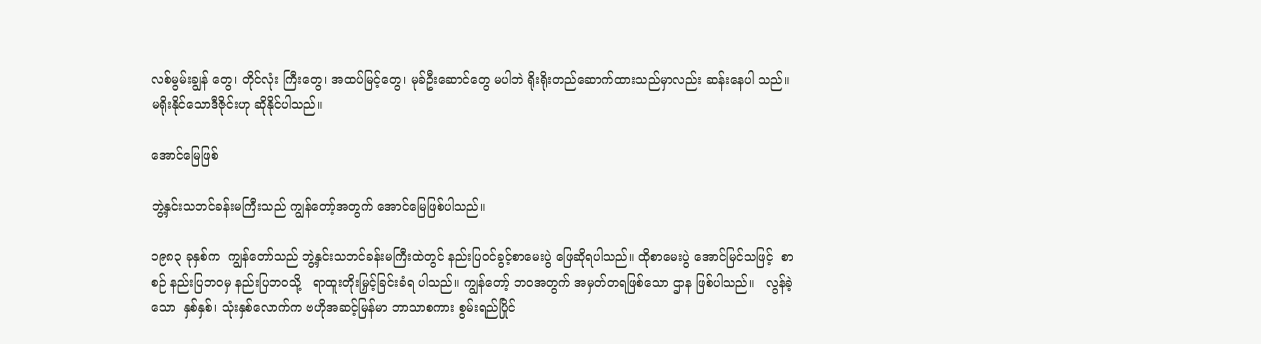လစ်မွမ်းချွန် တွေ၊ တိုင်လုံး ကြီးတွေ၊ အထပ်မြင့်တွေ၊ မုခ်ဦးဆောင်တွေ မပါဘဲ ရိုးရိုးတည်ဆောက်ထားသည်မှာလည်း ဆန်းနေပါ သည်။ မရိုးနိုင်သောဒီဇိုင်းဟု ဆိုနိုင်ပါသည်။

အောင်မြေဖြစ်

ဘွဲ့နှင်းသဘင်ခန်းမကြီးသည် ကျွန်တော့်အတွက် အောင်မြေဖြစ်ပါသည်။

၁၉၈၃ ခုနှစ်က  ကျွန်တော်သည် ဘွဲ့နှင်းသဘင်ခန်းမကြီးထဲတွင် နည်းပြဝင်ခွင့်စာမေးပွဲ ဖြေဆိုရပါသည်။ ထိုစာမေးပွဲ အောင်မြင်သဖြင့်  စာစဉ် နည်းပြဘဝမှ နည်းပြဘဝသို့   ရာထူးတိုးမြှင့်ခြင်းခံရ ပါသည်။ ကျွန်တော့် ဘဝအတွက် အမှတ်တရဖြစ်သော ဌာန ဖြစ်ပါသည်။   လွန်ခဲ့သော  နှစ်နှစ်၊ သုံးနှစ်လောက်က ဗဟိုအဆင့်မြန်မာ ဘာသာစကား စွမ်းရည်ပြိုင်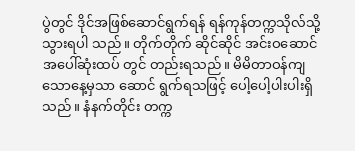ပွဲတွင် ဒိုင်အဖြစ်ဆောင်ရွက်ရန် ရန်ကုန်တက္ကသိုလ်သို့ သွားရပါ သည်။ တိုက်တိုက် ဆိုင်ဆိုင် အင်းဝဆောင်အပေါ်ဆုံးထပ် တွင် တည်းရသည်။ မိမိတာဝန်ကျသောနေ့မှသာ ဆောင် ရွက်ရသဖြင့် ပေါ့ပေါ့ပါးပါးရှိသည်။ နံနက်တိုင်း တက္က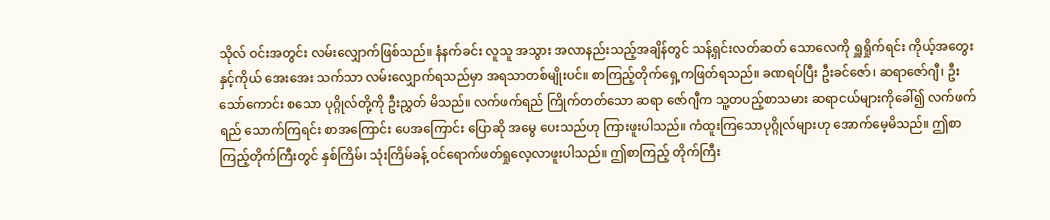သိုလ် ဝင်းအတွင်း လမ်းလျှောက်ဖြစ်သည်။ နံနက်ခင်း လူသူ အသွား အလာနည်းသည့်အချိန်တွင် သန့်ရှင်းလတ်ဆတ် သောလေကို ရှူရှိုက်ရင်း ကိုယ့်အတွေးနှင့်ကိုယ် အေးအေး သက်သာ လမ်းလျှောက်ရသည်မှာ အရသာတစ်မျိုးပင်။ စာကြည့်တိုက်ရှေ့ကဖြတ်ရသည်။ ခဏရပ်ပြီး ဦးခင်ဇော်၊ ဆရာဇော်ဂျီ၊ ဦးသော်ကောင်း စသော ပုဂ္ဂိုလ်တို့ကို ဦးညွှတ် မိသည်။ လက်ဖက်ရည် ကြိုက်တတ်သော ဆရာ ဇော်ဂျီက သူ့တပည့်စာသမား ဆရာငယ်များကိုခေါ်၍ လက်ဖက်ရည် သောက်ကြရင်း စာအကြောင်း ပေအကြောင်း ပြောဆို အမွေ ပေးသည်ဟု ကြားဖူးပါသည်။ ကံထူးကြသောပုဂ္ဂိုလ်များဟု အောက်မေ့မိသည်။ ဤစာကြည့်တိုက်ကြီးတွင် နှစ်ကြိမ်၊ သုံးကြိမ်ခန့် ဝင်ရောက်ဖတ်ရှုလေ့လာဖူးပါသည်။ ဤစာကြည့် တိုက်ကြီး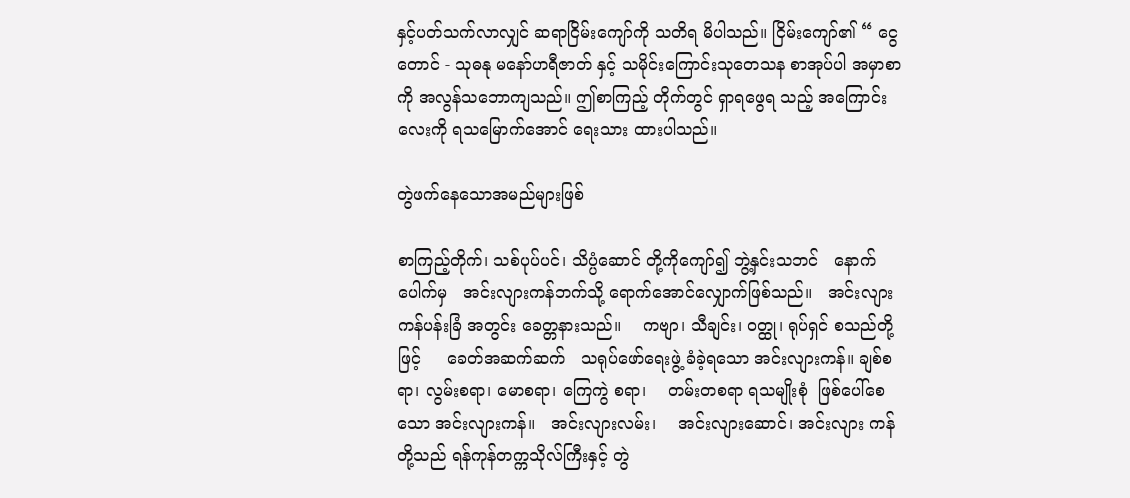နှင့်ပတ်သက်လာလျှင် ဆရာငြိမ်းကျော်ကို သတိရ မိပါသည်။ ငြိမ်းကျော်၏ “ ငွေတောင် - သုဓနု မနော်ဟရီဇာတ် နှင့် သမိုင်းကြောင်းသုတေသန စာအုပ်ပါ အမှာစာကို အလွန်သဘောကျသည်။ ဤစာကြည့် တိုက်တွင် ရှာရဖွေရ သည့် အကြောင်းလေးကို ရသမြောက်အောင် ရေးသား ထားပါသည်။

တွဲဖက်နေသောအမည်များဖြစ်

စာကြည့်တိုက်၊ သစ်ပုပ်ပင်၊ သိပ္ပံဆောင် တို့ကိုကျော်၍ ဘွဲ့နှင်းသဘင်   နောက်ပေါက်မှ   အင်းလျားကန်ဘက်သို့ ရောက်အောင်လျှောက်ဖြစ်သည်။   အင်းလျားကန်ပန်းခြံ အတွင်း ခေတ္တနားသည်။    ကဗျာ၊ သီချင်း၊ ဝတ္ထု၊ ရုပ်ရှင် စသည်တို့ဖြင့်     ခေတ်အဆက်ဆက်   သရုပ်ဖော်ရေးဖွဲ့ ခံခဲ့ရသော အင်းလျားကန်။ ချစ်စရာ၊ လွမ်းစရာ၊ မောစရာ၊ ကြေကွဲ စရာ၊    တမ်းတစရာ ရသမျိုးစုံ  ဖြစ်ပေါ်စေသော အင်းလျားကန်။   အင်းလျားလမ်း၊    အင်းလျားဆောင်၊ အင်းလျား ကန်တို့သည် ရန်ကုန်တက္ကသိုလ်ကြီးနှင့် တွဲ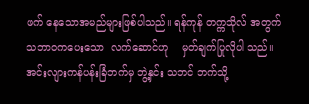ဖက် နေသောအမည်များဖြစ်ပါသည်။ ရန်ကုန် တက္ကသိုလ် အတွက် သဘာဝကပေးသော  လက်ဆောင်ဟု    မှတ်ချက်ပြုလိုပါ သည်။ အင်းလျားကန်ပန်းခြံဘက်မှ ဘွဲ့နှင်း သဘင် ဘက်သို့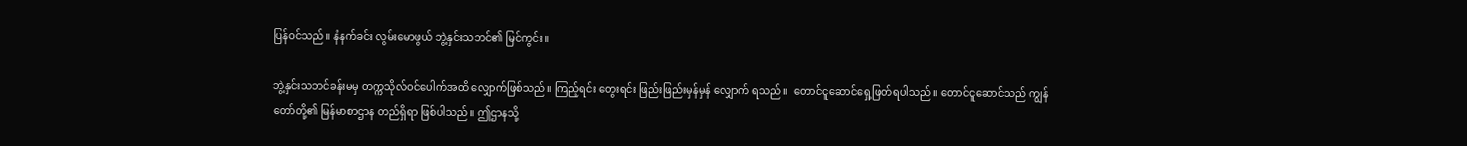ပြန်ဝင်သည်။ နံနက်ခင်း လွမ်းမောဖွယ် ဘွဲ့နှင်းသဘင်၏ မြင်ကွင်း။

ဘွဲ့နှင်းသဘင်ခန်းမမှ တက္ကသိုလ်ဝင်ပေါက်အထိ လျှောက်ဖြစ်သည်။ ကြည့်ရင်း တွေးရင်း ဖြည်းဖြည်းမှန်မှန် လျှောက် ရသည်။  တောင်ငူဆောင်ရှေ့ဖြတ်ရပါသည်။ တောင်ငူဆောင်သည် ကျွန်တော်တို့၏ မြန်မာစာဌာန တည်ရှိရာ ဖြစ်ပါသည်။ ဤဌာနသို့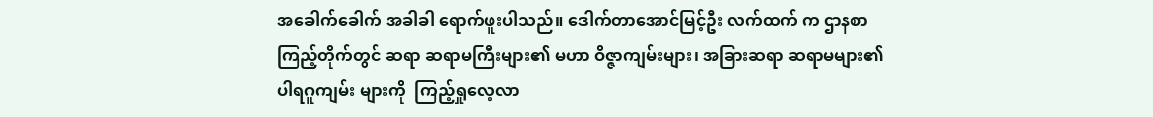အခေါက်ခေါက် အခါခါ ရောက်ဖူးပါသည်။ ဒေါက်တာအောင်မြင့်ဦး လက်ထက် က ဌာနစာကြည့်တိုက်တွင် ဆရာ ဆရာမကြီးများ၏ မဟာ ဝိဇ္ဇာကျမ်းများ၊ အခြားဆရာ ဆရာမများ၏ ပါရဂူကျမ်း များကို  ကြည့်ရှုလေ့လာ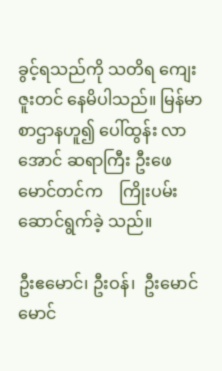ခွင့်ရသည်ကို သတိရ ကျေးဇူးတင် နေမိပါသည်။ မြန်မာစာဌာနဟူ၍ ပေါ်ထွန်း လာအောင် ဆရာကြီး ဦးဖေမောင်တင်က    ကြိုးပမ်းဆောင်ရွက်ခဲ့ သည်။

ဦးဧမောင်၊ ဦးဝန်၊  ဦးမောင်မောင်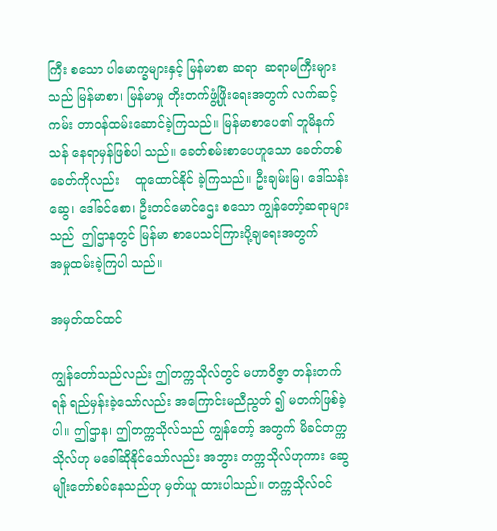ကြီး စသော ပါမောက္ခများနှင့် မြန်မာစာ ဆရာ  ဆရာမကြီးများသည် မြန်မာစာ၊ မြန်မာမှု တိုးတက်ဖွံ့ဖြိုးရေးအတွက် လက်ဆင့် ကမ်း တာဝန်ထမ်းဆောင်ခဲ့ကြသည်။ မြန်မာစာပေ၏ ဘူမိနက် သန် နေရာမှန်ဖြစ်ပါ သည်။ ခေတ်စမ်းစာပေဟူသော ခေတ်တစ်ခေတ်ကိုလည်း    ထူထောင်နိုင် ခဲ့ကြသည်။ ဦးချမ်းမြ၊ ဒေါ်သန်းဆွေ၊ ဒေါ်ခင်စော၊ ဦးတင်မောင်ဌေး စသော ကျွန်တော့်ဆရာများသည်  ဤဌာနတွင် မြန်မာ စာပေသင်ကြားပို့ချရေးအတွက်       အမှုထမ်းခဲ့ကြပါ သည်။

အမှတ်ထင်ထင်

ကျွန်တော်သည်လည်း ဤတက္ကသိုလ်တွင် မဟာဝိဇ္ဇာ တန်းတက်ရန် ရည်မှန်းခဲ့သော်လည်း အကြောင်းမညီညွတ် ၍ မတက်ဖြစ်ခဲ့ပါ။ ဤဌာန၊ ဤတက္ကသိုလ်သည် ကျွန်တော့် အတွက် မိခင်တက္ကသိုလ်ဟု မခေါ်ဆိုနိုင်သော်လည်း အဘွား တက္ကသိုလ်ဟုကား ဆွေမျိုးတော်စပ်နေသည်ဟု မှတ်ယူ ထားပါသည်။ တက္ကသိုလ်ဝင်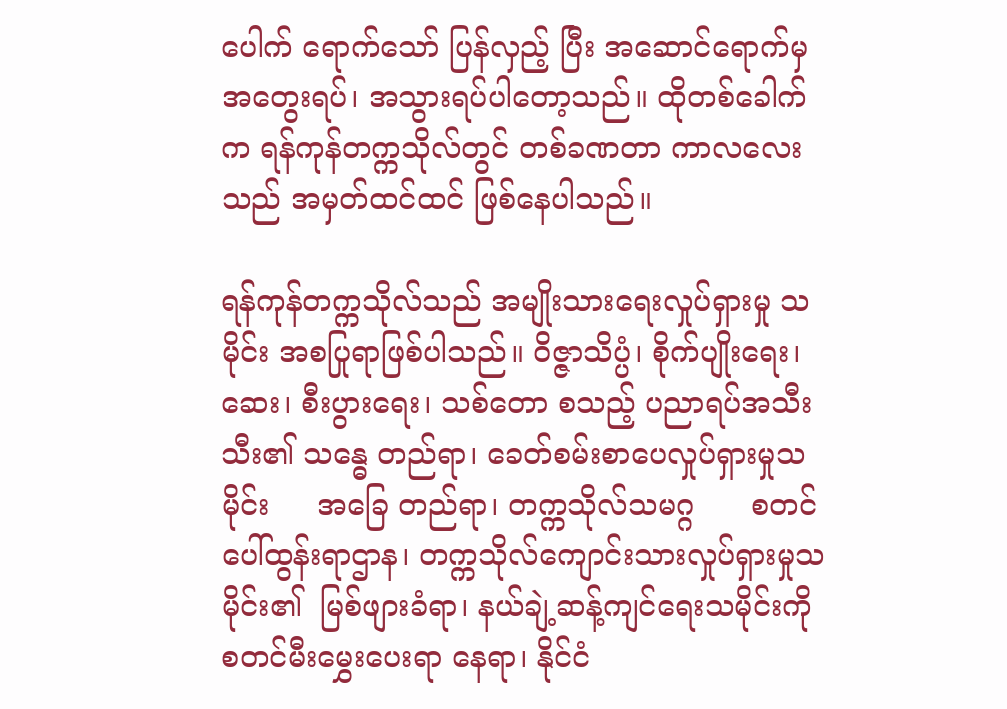ပေါက် ရောက်သော် ပြန်လှည့် ပြီး အဆောင်ရောက်မှ အတွေးရပ်၊ အသွားရပ်ပါတော့သည်။ ထိုတစ်ခေါက်က ရန်ကုန်တက္ကသိုလ်တွင် တစ်ခဏတာ ကာလလေးသည် အမှတ်ထင်ထင် ဖြစ်နေပါသည်။

ရန်ကုန်တက္ကသိုလ်သည် အမျိုးသားရေးလှုပ်ရှားမှု သမိုင်း အစပြုရာဖြစ်ပါသည်။ ဝိဇ္ဇာသိပ္ပံ၊ စိုက်ပျိုးရေး၊ ဆေး၊ စီးပွားရေး၊ သစ်တော စသည့် ပညာရပ်အသီးသီး၏ သန္ဓေ တည်ရာ၊ ခေတ်စမ်းစာပေလှုပ်ရှားမှုသမိုင်း     အခြေ တည်ရာ၊ တက္ကသိုလ်သမဂ္ဂ      စတင်ပေါ်ထွန်းရာဌာန၊ တက္ကသိုလ်ကျောင်းသားလှုပ်ရှားမှုသမိုင်း၏  မြစ်ဖျားခံရာ၊ နယ်ချဲ့ဆန့်ကျင်ရေးသမိုင်းကို စတင်မီးမွှေးပေးရာ နေရာ၊ နိုင်ငံ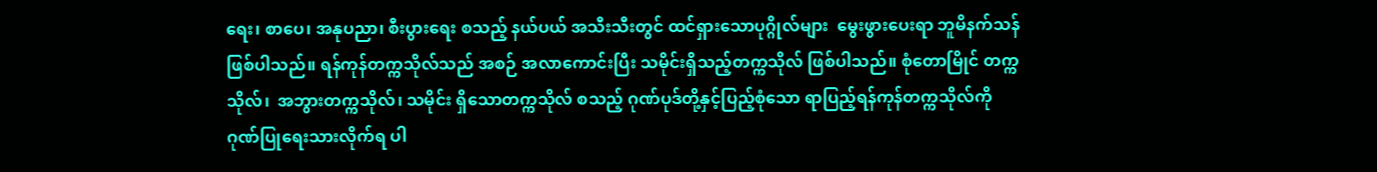ရေး၊ စာပေ၊ အနုပညာ၊ စီးပွားရေး စသည့် နယ်ပယ် အသီးသီးတွင် ထင်ရှားသောပုဂ္ဂိုလ်များ  မွေးဖွားပေးရာ ဘူမိနက်သန် ဖြစ်ပါသည်။ ရန်ကုန်တက္ကသိုလ်သည် အစဉ် အလာကောင်းပြီး သမိုင်းရှိသည့်တက္ကသိုလ် ဖြစ်ပါသည်။ စုံတောမြိုင် တက္ကသိုလ်၊  အဘွားတက္ကသိုလ်၊ သမိုင်း ရှိသောတက္ကသိုလ် စသည့် ဂုဏ်ပုဒ်တို့နှင့်ပြည့်စုံသော ရာပြည့်ရန်ကုန်တက္ကသိုလ်ကို     ဂုဏ်ပြုရေးသားလိုက်ရ ပါ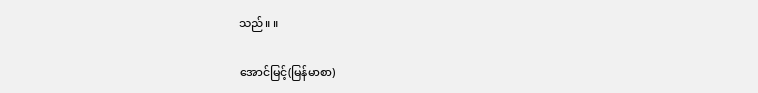သည်။ ။

အောင်မြင့်(မြန်မာစာ)